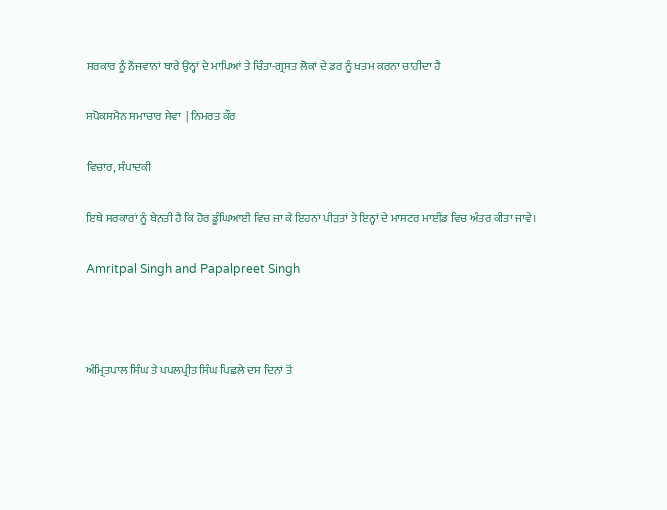ਸਰਕਾਰ ਨੂੰ ਨੌਜਵਾਨਾਂ ਬਾਰੇ ਉਨ੍ਹਾਂ ਦੇ ਮਾਪਿਆਂ ਤੇ ਚਿੰਤਾ-ਗ੍ਰਸਤ ਲੋਕਾਂ ਦੇ ਡਰ ਨੂੰ ਖ਼ਤਮ ਕਰਨਾ ਚਾਹੀਦਾ ਹੈ

ਸਪੋਕਸਮੈਨ ਸਮਾਚਾਰ ਸੇਵਾ  | ਨਿਮਰਤ ਕੌਰ

ਵਿਚਾਰ, ਸੰਪਾਦਕੀ

ਇਥੇ ਸਰਕਾਰਾਂ ਨੂੰ ਬੇਨਤੀ ਹੈ ਕਿ ਹੋਰ ਡੂੰਘਿਆਈ ਵਿਚ ਜਾ ਕੇ ਇਹਨਾਂ ਪੀੜਤਾਂ ਤੇ ਇਨ੍ਹਾਂ ਦੇ ਮਾਸਟਰ ਮਾਈਂਡ ਵਿਚ ਅੰਤਰ ਕੀਤਾ ਜਾਵੇ।

Amritpal Singh and Papalpreet Singh



ਅੰਮ੍ਰਿਤਪਾਲ ਸਿੰਘ ਤੇ ਪਪਲਪ੍ਰੀਤ ਸਿੰਘ ਪਿਛਲੇ ਦਸ ਦਿਨਾਂ ਤੋਂ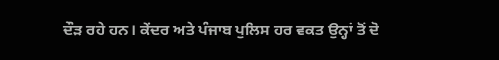ਦੌੜ ਰਹੇ ਹਨ। ਕੇਂਦਰ ਅਤੇ ਪੰਜਾਬ ਪੁਲਿਸ ਹਰ ਵਕਤ ਉਨ੍ਹਾਂ ਤੋਂ ਦੋ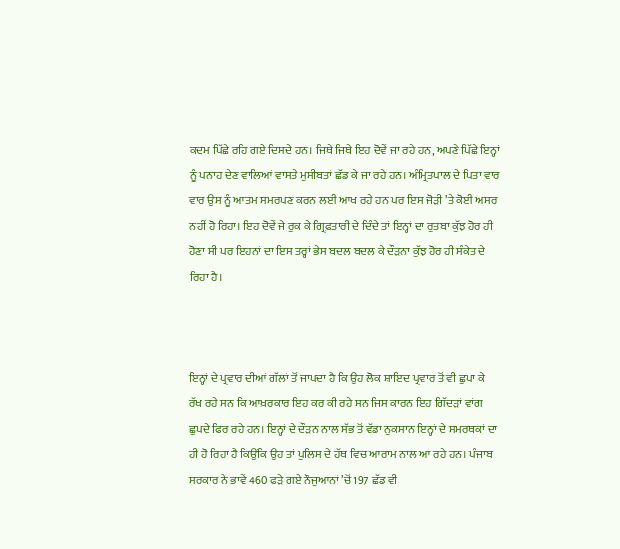ਕਦਮ ਪਿੱਛੇ ਰਹਿ ਗਏ ਦਿਸਦੇ ਹਨ। ਜਿਥੇ ਜਿਥੇ ਇਹ ਦੋਵੇਂ ਜਾ ਰਹੇ ਹਨ, ਅਪਣੇ ਪਿੱਛੇ ਇਨ੍ਹਾਂ ਨੂੰ ਪਨਾਹ ਦੇਣ ਵਾਲਿਆਂ ਵਾਸਤੇ ਮੁਸੀਬਤਾਂ ਛੱਡ ਕੇ ਜਾ ਰਹੇ ਹਨ। ਅੰਮ੍ਰਿਤਪਾਲ ਦੇ ਪਿਤਾ ਵਾਰ ਵਾਰ ਉਸ ਨੂੰ ਆਤਮ ਸਮਰਪਣ ਕਰਨ ਲਈ ਆਖ ਰਹੇ ਹਨ ਪਰ ਇਸ ਜੋੜੀ ’ਤੇ ਕੋਈ ਅਸਰ ਨਹੀਂ ਹੋ ਰਿਹਾ। ਇਹ ਦੋਵੇਂ ਜੇ ਰੁਕ ਕੇ ਗ੍ਰਿਫ਼ਤਾਰੀ ਦੇ ਦਿੰਦੇ ਤਾਂ ਇਨ੍ਹਾਂ ਦਾ ਰੁਤਬਾ ਕੁੱਝ ਹੋਰ ਹੀ ਹੋਣਾ ਸੀ ਪਰ ਇਹਨਾਂ ਦਾ ਇਸ ਤਰ੍ਹਾਂ ਭੇਸ ਬਦਲ ਬਦਲ ਕੇ ਦੌੜਨਾ ਕੁੱਝ ਹੋਰ ਹੀ ਸੰਕੇਤ ਦੇ ਰਿਹਾ ਹੈ।



ਇਨ੍ਹਾਂ ਦੇ ਪ੍ਰਵਾਰ ਦੀਆਂ ਗੱਲਾਂ ਤੋਂ ਜਾਪਦਾ ਹੈ ਕਿ ਉਹ ਲੋਕ ਸ਼ਾਇਦ ਪ੍ਰਵਾਰ ਤੋਂ ਵੀ ਛੁਪਾ ਕੇ ਰੱਖ ਰਹੇ ਸਨ ਕਿ ਆਖ਼ਰਕਾਰ ਇਹ ਕਰ ਕੀ ਰਹੇ ਸਨ ਜਿਸ ਕਾਰਨ ਇਹ ਗਿੱਦੜਾਂ ਵਾਂਗ ਛੁਪਦੇ ਫਿਰ ਰਹੇ ਹਨ। ਇਨ੍ਹਾਂ ਦੇ ਦੌੜਨ ਨਾਲ ਸੱਭ ਤੋਂ ਵੱਡਾ ਨੁਕਸਾਨ ਇਨ੍ਹਾਂ ਦੇ ਸਮਰਥਕਾਂ ਦਾ ਹੀ ਹੋ ਰਿਹਾ ਹੈ ਕਿਉਂਕਿ ਉਹ ਤਾਂ ਪੁਲਿਸ ਦੇ ਹੱਥ ਵਿਚ ਆਰਾਮ ਨਾਲ ਆ ਰਹੇ ਹਨ। ਪੰਜਾਬ ਸਰਕਾਰ ਨੇ ਭਾਵੇਂ 460 ਫੜੇ ਗਏ ਨੌਜੁਆਨਾਂ ’ਚੋਂ 197 ਛੱਡ ਵੀ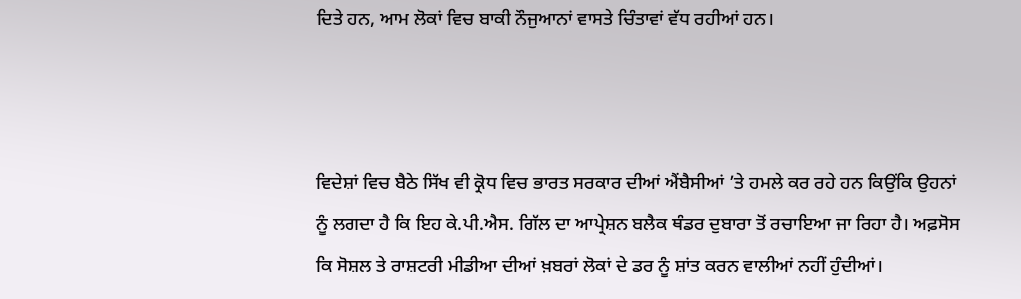ਦਿਤੇ ਹਨ, ਆਮ ਲੋਕਾਂ ਵਿਚ ਬਾਕੀ ਨੌਜੁਆਨਾਂ ਵਾਸਤੇ ਚਿੰਤਾਵਾਂ ਵੱਧ ਰਹੀਆਂ ਹਨ।



ਵਿਦੇਸ਼ਾਂ ਵਿਚ ਬੈਠੇ ਸਿੱਖ ਵੀ ਕ੍ਰੋਧ ਵਿਚ ਭਾਰਤ ਸਰਕਾਰ ਦੀਆਂ ਐਂਬੈਸੀਆਂ ’ਤੇ ਹਮਲੇ ਕਰ ਰਹੇ ਹਨ ਕਿਉਂਕਿ ਉਹਨਾਂ ਨੂੰ ਲਗਦਾ ਹੈ ਕਿ ਇਹ ਕੇ.ਪੀ.ਐਸ. ਗਿੱਲ ਦਾ ਆਪ੍ਰੇਸ਼ਨ ਬਲੈਕ ਥੰਡਰ ਦੁਬਾਰਾ ਤੋਂ ਰਚਾਇਆ ਜਾ ਰਿਹਾ ਹੈ। ਅਫ਼ਸੋਸ ਕਿ ਸੋਸ਼ਲ ਤੇ ਰਾਸ਼ਟਰੀ ਮੀਡੀਆ ਦੀਆਂ ਖ਼ਬਰਾਂ ਲੋਕਾਂ ਦੇ ਡਰ ਨੂੰ ਸ਼ਾਂਤ ਕਰਨ ਵਾਲੀਆਂ ਨਹੀਂ ਹੁੰਦੀਆਂ।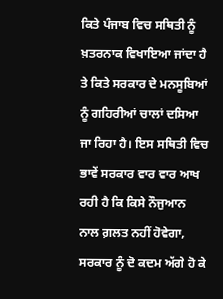ਕਿਤੇ ਪੰਜਾਬ ਵਿਚ ਸਥਿਤੀ ਨੂੰ ਖ਼ਤਰਨਾਕ ਵਿਖਾਇਆ ਜਾਂਦਾ ਹੈ ਤੇ ਕਿਤੇ ਸਰਕਾਰ ਦੇ ਮਨਸੂਬਿਆਂ ਨੂੰ ਗਹਿਰੀਆਂ ਚਾਲਾਂ ਦਸਿਆ ਜਾ ਰਿਹਾ ਹੈ। ਇਸ ਸਥਿਤੀ ਵਿਚ ਭਾਵੇਂ ਸਰਕਾਰ ਵਾਰ ਵਾਰ ਆਖ ਰਹੀ ਹੈ ਕਿ ਕਿਸੇ ਨੌਜੁਆਨ ਨਾਲ ਗ਼ਲਤ ਨਹੀਂ ਹੋਵੇਗਾ, ਸਰਕਾਰ ਨੂੰ ਦੋ ਕਦਮ ਅੱਗੇ ਹੋ ਕੇ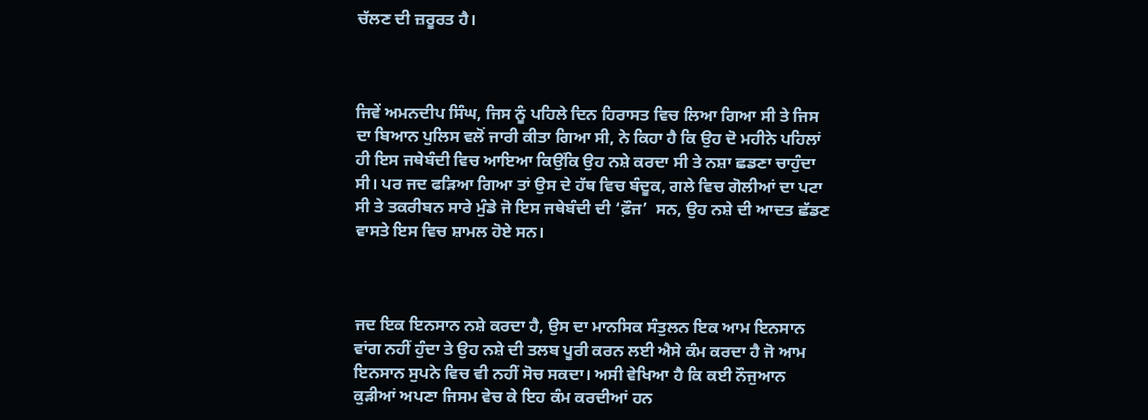ਚੱਲਣ ਦੀ ਜ਼ਰੂਰਤ ਹੈ।



ਜਿਵੇਂ ਅਮਨਦੀਪ ਸਿੰਘ, ਜਿਸ ਨੂੰ ਪਹਿਲੇ ਦਿਨ ਹਿਰਾਸਤ ਵਿਚ ਲਿਆ ਗਿਆ ਸੀ ਤੇ ਜਿਸ ਦਾ ਬਿਆਨ ਪੁਲਿਸ ਵਲੋਂ ਜਾਰੀ ਕੀਤਾ ਗਿਆ ਸੀ, ਨੇ ਕਿਹਾ ਹੈ ਕਿ ਉਹ ਦੋ ਮਹੀਨੇ ਪਹਿਲਾਂ ਹੀ ਇਸ ਜਥੇਬੰਦੀ ਵਿਚ ਆਇਆ ਕਿਉਂਕਿ ਉਹ ਨਸ਼ੇ ਕਰਦਾ ਸੀ ਤੇ ਨਸ਼ਾ ਛਡਣਾ ਚਾਹੁੰਦਾ ਸੀ। ਪਰ ਜਦ ਫੜਿਆ ਗਿਆ ਤਾਂ ਉਸ ਦੇ ਹੱਥ ਵਿਚ ਬੰਦੂਕ, ਗਲੇ ਵਿਚ ਗੋਲੀਆਂ ਦਾ ਪਟਾ ਸੀ ਤੇ ਤਕਰੀਬਨ ਸਾਰੇ ਮੁੰਡੇ ਜੋ ਇਸ ਜਥੇਬੰਦੀ ਦੀ ‘ਫ਼ੌਜ’  ਸਨ, ਉਹ ਨਸ਼ੇ ਦੀ ਆਦਤ ਛੱਡਣ ਵਾਸਤੇ ਇਸ ਵਿਚ ਸ਼ਾਮਲ ਹੋਏ ਸਨ।



ਜਦ ਇਕ ਇਨਸਾਨ ਨਸ਼ੇ ਕਰਦਾ ਹੈ, ਉਸ ਦਾ ਮਾਨਸਿਕ ਸੰਤੁਲਨ ਇਕ ਆਮ ਇਨਸਾਨ ਵਾਂਗ ਨਹੀਂ ਹੁੰਦਾ ਤੇ ਉਹ ਨਸ਼ੇ ਦੀ ਤਲਬ ਪੂਰੀ ਕਰਨ ਲਈ ਐਸੇ ਕੰਮ ਕਰਦਾ ਹੈ ਜੋ ਆਮ ਇਨਸਾਨ ਸੁਪਨੇ ਵਿਚ ਵੀ ਨਹੀਂ ਸੋਚ ਸਕਦਾ। ਅਸੀ ਵੇਖਿਆ ਹੈ ਕਿ ਕਈ ਨੌਜੁਆਨ ਕੁੜੀਆਂ ਅਪਣਾ ਜਿਸਮ ਵੇਚ ਕੇ ਇਹ ਕੰਮ ਕਰਦੀਆਂ ਹਨ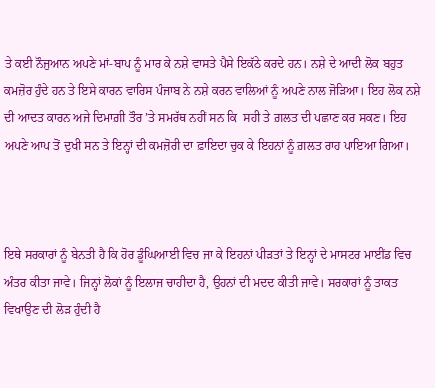ਤੇ ਕਈ ਨੌਜੁਆਨ ਅਪਣੇ ਮਾਂ-ਬਾਪ ਨੂੰ ਮਾਰ ਕੇ ਨਸ਼ੇ ਵਾਸਤੇ ਪੈਸੇ ਇਕੱਠੇ ਕਰਦੇ ਹਨ। ਨਸ਼ੇ ਦੇ ਆਦੀ ਲੋਕ ਬਹੁਤ ਕਮਜ਼ੋਰ ਹੁੰਦੇ ਹਨ ਤੇ ਇਸੇ ਕਾਰਨ ਵਾਰਿਸ ਪੰਜਾਬ ਨੇ ਨਸ਼ੇ ਕਰਨ ਵਾਲਿਆਂ ਨੂੰ ਅਪਣੇ ਨਾਲ ਜੋੜਿਆ। ਇਹ ਲੋਕ ਨਸ਼ੇ ਦੀ ਆਦਤ ਕਾਰਨ ਅਜੇ ਦਿਮਾਗ਼ੀ ਤੌਰ ’ਤੇ ਸਮਰੱਥ ਨਹੀਂ ਸਨ ਕਿ  ਸਹੀ ਤੇ ਗ਼ਲਤ ਦੀ ਪਛਾਣ ਕਰ ਸਕਣ। ਇਹ ਅਪਣੇ ਆਪ ਤੋਂ ਦੁਖੀ ਸਨ ਤੇ ਇਨ੍ਹਾਂ ਦੀ ਕਮਜ਼ੋਰੀ ਦਾ ਫ਼ਾਇਦਾ ਚੁਕ ਕੇ ਇਹਨਾਂ ਨੂੰ ਗ਼ਲਤ ਰਾਹ ਪਾਇਆ ਗਿਆ।



ਇਥੇ ਸਰਕਾਰਾਂ ਨੂੰ ਬੇਨਤੀ ਹੈ ਕਿ ਹੋਰ ਡੂੰਘਿਆਈ ਵਿਚ ਜਾ ਕੇ ਇਹਨਾਂ ਪੀੜਤਾਂ ਤੇ ਇਨ੍ਹਾਂ ਦੇ ਮਾਸਟਰ ਮਾਈਂਡ ਵਿਚ ਅੰਤਰ ਕੀਤਾ ਜਾਵੇ। ਜਿਨ੍ਹਾਂ ਲੋਕਾਂ ਨੂੰ ਇਲਾਜ ਚਾਹੀਦਾ ਹੈ, ਉਹਨਾਂ ਦੀ ਮਦਦ ਕੀਤੀ ਜਾਵੇ। ਸਰਕਾਰਾਂ ਨੂੰ ਤਾਕਤ ਵਿਖਾਉਣ ਦੀ ਲੋੜ ਹੁੰਦੀ ਹੈ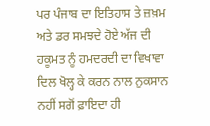ਪਰ ਪੰਜਾਬ ਦਾ ਇਤਿਹਾਸ ਤੇ ਜ਼ਖ਼ਮ ਅਤੇ ਡਰ ਸਮਝਦੇ ਹੋਏ ਅੱਜ ਦੀ ਹਕੂਮਤ ਨੂੰ ਹਮਦਰਦੀ ਦਾ ਵਿਖਾਵਾ ਦਿਲ ਖੋਲ੍ਹ ਕੇ ਕਰਨ ਨਾਲ ਨੁਕਸਾਨ ਨਹੀਂ ਸਗੋਂ ਫ਼ਾਇਦਾ ਹੀ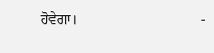ਹੋਵੇਗਾ।                                  -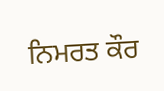ਨਿਮਰਤ ਕੌਰ